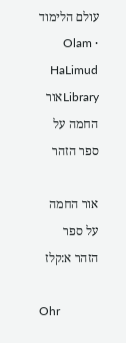עולם הלימוד · Olam HaLimud
Libraryאור החמה על ספר הזהר

אור החמה על ספר הזהר א:קלז

Ohr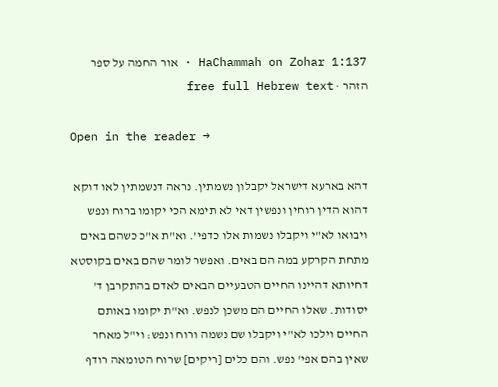HaChammah on Zohar 1:137 · אור החמה על ספר הזהר · free full Hebrew text

Open in the reader →

דהא בארעא דישראל יקבלון נשמתין. נראה דנשמתין לאו דוקא דהוא הדין רוחין ונפשין דאי לא תימא הכי יקומו ברוח ונפש ויבואו לא"י ויקבלו נשמות אלו כדפי'. וא"ת א"כ כשהם באים מתחת הקרקע במה הם באים. ואפשר לומר שהם באים בקוסטא דחיותא דהיינו החיים הטבעיים הבאים לאדם בהתקרבן ד' יסודות. שאלו החיים הם משכן לנפש. וא"ת יקומו באותם החיים וילכו לא"י ויקבלו שם נשמה ורוח ונפש: וי"ל מאחר שאין בהם אפי' נפש. והם כלים [ריקים] שרוח הטומאה רודף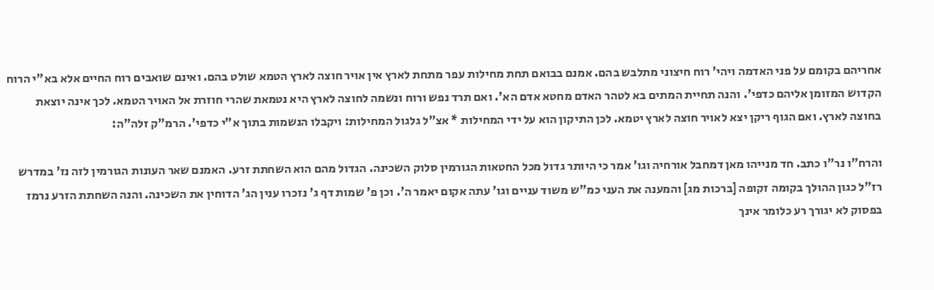אחריהם בקומם על פני האדמה ויהי' רוח חיצוני מתלבש בהם. אמנם בבואם תחת מחילות עפר מתחת לארץ אין אויר חוצה לארץ הטמא שולט בהם. ואינם שואבים רוח החיים אלא בא"י הרוח הקדוש המזומן אליהם כדפי'. והנה תחיית המתים בא לטהר האדם מחטא אדם הא'. ואם תרד נפש ורוח ונשמה לחוצה לארץ היא נטמאת שהרי חוזרת אל האויר הטמא. לכך אינה יוצאת בחוצה לארץ. ואם הגוף ריקן יצא לאויר חוצה לארץ יטמא. לכן התיקון הוא על ידי המחילות * אצ"ל גלגול המחילות: ויקבלו הנשמות בתוך א"י כדפי'. הרמ"ק זלה"ה:

והרח"ו נר"ו כתב. חד מנייהו מאן דמחבל אורחיה וגו' אמר כי היותר גדול מכל החטאות הגורמין סלוק השכינה. הגדול מהם הוא השחתת זרע. האמנם שאר העונות הגורמין לזה נז' במדרש רז"ל כגון ההולך בקומה זקופה [ברכות מג] והמענה את העני כמ"ש משוד עניים וגו' עתה אקום יאמר ה'. וכן פ' שמות דף ג' נזכרו ענין הג' הדוחין את השכינה. והנה השחתת הזרע נרמז בפסוק לא יגורך רע כלומר אינך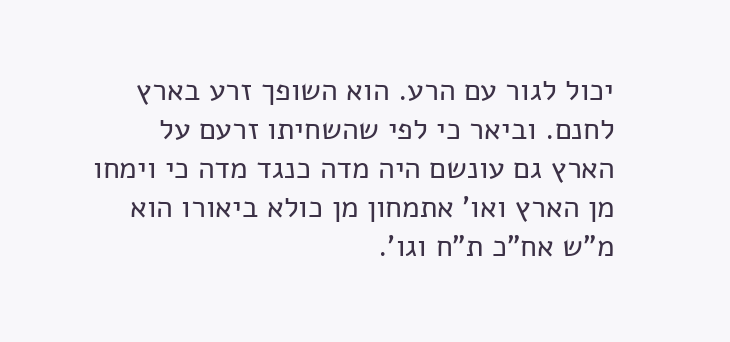יכול לגור עם הרע. הוא השופך זרע בארץ לחנם. וביאר כי לפי שהשחיתו זרעם על הארץ גם עונשם היה מדה כנגד מדה כי וימחו מן הארץ ואו' אתמחון מן כולא ביאורו הוא מ"ש אח"כ ת"ח וגו'.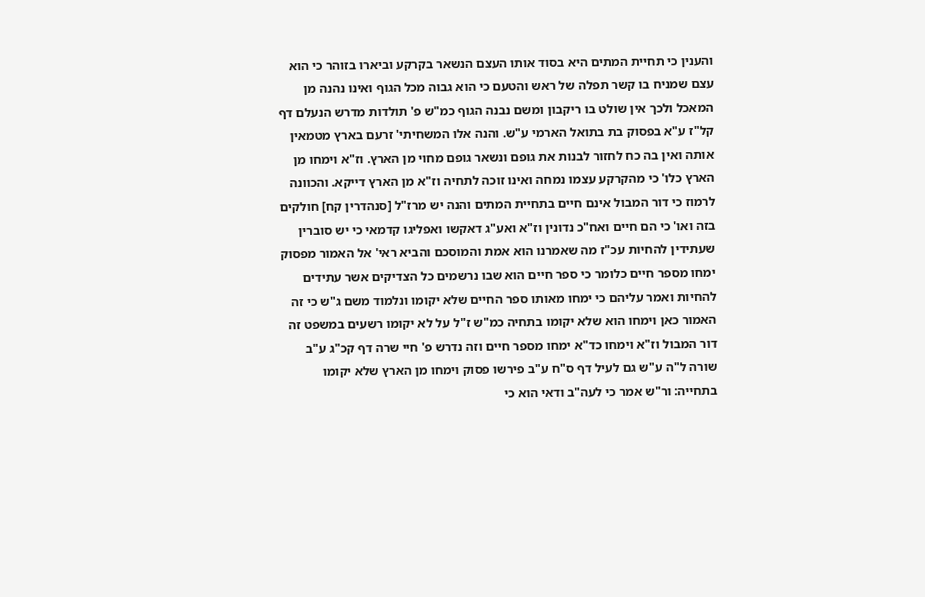והענין כי תחיית המתים היא בסוד אותו העצם הנשאר בקרקע וביארו בזוהר כי הוא עצם שמניח בו קשר תפלה של ראש והטעם כי הוא גבוה מכל הגוף ואינו נהנה מן המאכל ולכך אין שולט בו ריקבון ומשם נבנה הגוף כמ"ש פ' תולדות מדרש הנעלם דף קל"ז ע"א בפסוק בת בתואל הארמי ע"ש. והנה אלו המשחיתי' זרעם בארץ מטמאין אותה ואין בה כח לחזור לבנות את גופם ונשאר גופם מחוי מן הארץ. וז"א וימחו מן הארץ כלו' כי מהקרקע עצמו נמחה ואינו זוכה לתחיה וז"א מן הארץ דייקא. והכוונה לרמוז כי דור המבול אינם חיים בתחיית המתים והנה יש מרז"ל [סנהדרין קח] חולקים בזה ואו' כי הם חיים ואח"כ נדונין וז"א ואע"ג דאקשו ואפליגו קדמאי כי יש סוברין שעתידין להחיות עכ"ז מה שאמרנו הוא אמת והמוסכם והביא ראי' אל האמור מפסוק ימחו מספר חיים כלומר כי ספר חיים הוא שבו נרשמים כל הצדיקים אשר עתידים להחיות ואמר עליהם כי ימחו מאותו ספר החיים שלא יקומו ונלמוד משם ג"ש כי זה האמור כאן וימחו הוא שלא יקומו בתחיה כמ"ש ז"ל על לא יקומו רשעים במשפט זה דור המבול וז"א וימחו כד"א ימחו מספר חיים וזה נדרש פ' חיי שרה דף קכ"ג ע"ב שורה ל"ה ע"ש גם לעיל דף ס"ח ע"ב פירשו פסוק וימחו מן הארץ שלא יקומו בתחייה: ור"ש אמר כי לעה"ב ודאי הוא כי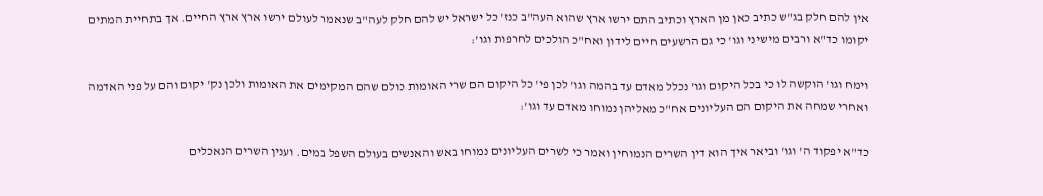אין להם חלק בג"ש כתיב כאן מן הארץ וכתיב התם ירשו ארץ שהוא העה"ב כנז' כל ישראל יש להם חלק לעה"ב שנאמר לעולם ירשו ארץ ארץ החיים. אך בתחיית המתים יקומו כד"א ורבים מישיני וגו' כי גם הרשעים חיים לידון ואח"כ הולכים לחרפות וגו':

וימח וגו' הוקשה לו כי בכל היקום וגו' נכלל מאדם עד בהמה וגו' לכן פי' כל היקום הם שרי האומות כולם שהם המקימים את האומות ולכן נק' יקום והם על פני האדמה ואחרי שמחה את היקום הם העליונים אח"כ מאליהן נמוחו מאדם עד וגו':

כד"א יפקוד ה' וגו' וביאר איך הוא דין השרים הנמוחין ואמר כי לשרים העליונים נמוחו באש והאנשים בעולם השפל במים. וענין השרים הנאכלים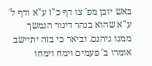באש יובן מפ' צו דף כ"ז ע"א ודף ל' ע"א שהוא בנהר דינור הנמשך ממנו גיהנם. וביאר כי בזה יתיישב אומרו ב' פעמים וימח וימחו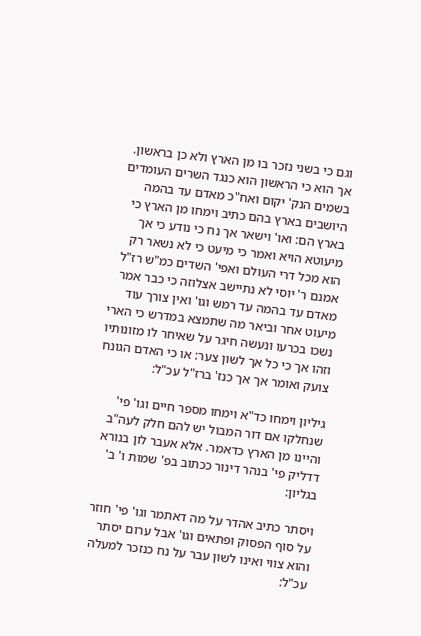וגם כי בשני נזכר בו מן הארץ ולא כן בראשון. אך הוא כי הראשון הוא כנגד השרים העומדים בשמים הנק' יקום ואח"כ מאדם עד בהמה היושבים בארץ בהם כתיב וימחו מן הארץ כי בארץ הם: ואו' וישאר אך נח כי נודע כי אך מיעוטא הויא ואמר כי מיעט כי לא נשאר רק הוא מכל דרי העולם ואפי' השדים כמ"ש רז"ל אמנם ר' יוסי לא נתיישב אצלוזה כי כבר אמר מאדם עד בהמה עד רמש וגו' ואין צורך עוד מיעוט אחר וביאר מה שתמצא במדרש כי הארי נשכו בכרעו ונעשה חיגר על שאיחר לו מזונותיו וזהו אך כי כל אך לשון צער: או כי האדם הגונח צועק ואומר אך אך כנז' ברז"ל עכ"ל:

גיליון וימחו כד"א וימחו מספר חיים וגו' פי' שנחלקו אם דור המבול יש להם חלק לעה"ב והיינו מן הארץ כדאמר. אלא אעבר לון בנורא דדליק פי' בנהר דינור ככתוב בפ' שמות ו' ב' בגליון:

ויסתר כתיב אהדר על מה דאתמר וגו' פי' חוזר על סוף הפסוק ופתאים וגו' אבל ערום יסתר והוא צווי ואינו לשון עבר על נח כנזכר למעלה עכ"ל: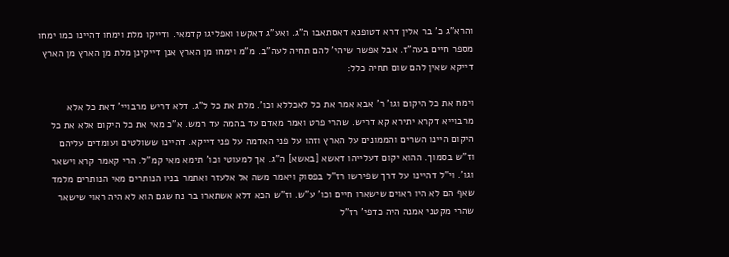והרא"ג כ' בר אלין דרא דטופנא דאסתאבו ה"ג. ואע"ג דאקשו ואפליגו קדמאי. ודייקו מלת וימחו דהיינו כמו ימחו מספר חיים בעה"ז. אבל אפשר שיהי' להם תחיה לעה"ב. מ"מ וימחו מן הארץ אנן דייקינן מלת מן הארץ מן הארץ דייקא שאין להם שום תחיה כלל:

וימח את כל היקום וגו' ר' אבא אמר את כל לאכללא וכו'. מלת את כל ל"ג. דלא דריש מרבויי' דאת כל אלא מרבוייא דקרא יתירא קא דריש. שהרי פרט ואמר מאדם עד בהמה עד רמש. א"כ מאי את כל היקום אלא את כל היקום היינו השרים והממונים על הארץ וזהו על פני האדמה על פני דייקא. דהיינו ששולטים ועומדים עליהם וז"ש בסמוך. ההוא יקום דעלייהו דאשא [באשא] ה"ג. אך למעוטי וכו' תימא מאי קמ"ל. הרי קאמר קרא וישאר וגו'. וי"ל דהיינו על דרך שפירשו רז"ל בפסוק ויאמר משה אל אלעזר ואתמר בניו הנותרים מאי הנותרים מלמד שאף הם לא היו ראוים שישארו חיים וכו' ע"ש. וז"ש הכא דלא אשתארו בר נח שגם הוא לא היה ראוי שישאר שהרי מקטני אמנה היה כדפי' רז"ל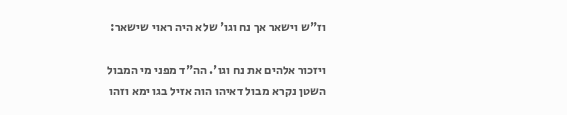וז"ש וישאר אך נח וגו' שלא היה ראוי שישאר:

ויזכור אלהים את נח וגו'. הה"ד מפני מי המבול השטן נקרא מבול דאיהו הוה אזיל בגו ימא וזהו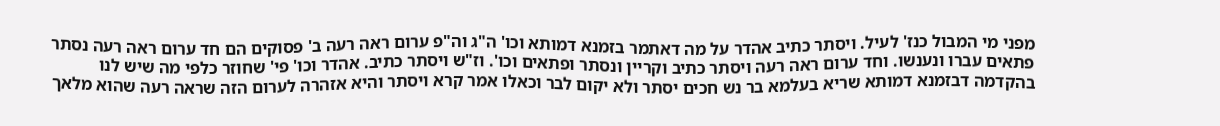מפני מי המבול כנז' לעיל. ויסתר כתיב אהדר על מה דאתמר בזמנא דמותא וכו' ה"ג וה"פ ערום ראה רעה ב' פסוקים הם חד ערום ראה רעה נסתר פתאים עברו ונענשו. וחד ערום ראה רעה ויסתר כתיב וקריין ונסתר ופתאים וכו'. וז"ש ויסתר כתיב. אהדר וכו' פי' שחוזר כלפי מה שיש לנו בהקדמה דבזמנא דמותא שריא בעלמא בר נש חכים יסתר ולא יקום לבר וכאלו אמר קרא ויסתר והיא אזהרה לערום הזה שראה רעה שהוא מלאך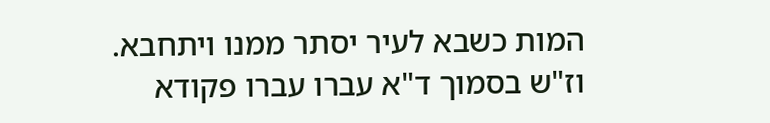המות כשבא לעיר יסתר ממנו ויתחבא. וז"ש בסמוך ד"א עברו עברו פקודא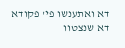דא ואתענשו פי' פקודא דא שנצטוו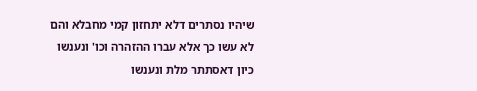שיהיו נסתרים דלא יתחזון קמי מחבלא והם לא עשו כך אלא עברו ההזהרה וכו' ונענשו כיון דאסתתר מלת ונענשו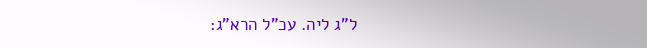ל"ג ליה. עכ"ל הרא"ג: